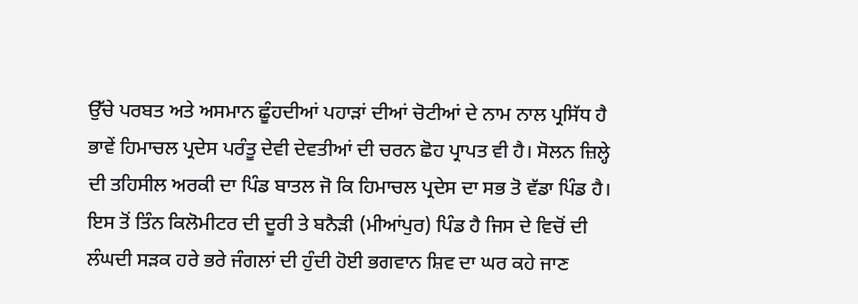ਉੱਚੇ ਪਰਬਤ ਅਤੇ ਅਸਮਾਨ ਛੂੰਹਦੀਆਂ ਪਹਾੜਾਂ ਦੀਆਂ ਚੋਟੀਆਂ ਦੇ ਨਾਮ ਨਾਲ ਪ੍ਰਸਿੱਧ ਹੈ ਭਾਵੇਂ ਹਿਮਾਚਲ ਪ੍ਰਦੇਸ ਪਰੰਤੂ ਦੇਵੀ ਦੇਵਤੀਆਂ ਦੀ ਚਰਨ ਛੋਹ ਪ੍ਰਾਪਤ ਵੀ ਹੈ। ਸੋਲਨ ਜ਼ਿਲ੍ਹੇ ਦੀ ਤਹਿਸੀਲ ਅਰਕੀ ਦਾ ਪਿੰਡ ਬਾਤਲ ਜੋ ਕਿ ਹਿਮਾਚਲ ਪ੍ਰਦੇਸ ਦਾ ਸਭ ਤੋ ਵੱਡਾ ਪਿੰਡ ਹੈ। ਇਸ ਤੋਂ ਤਿੰਨ ਕਿਲੋਮੀਟਰ ਦੀ ਦੂਰੀ ਤੇ ਬਨੈੜੀ (ਮੀਆਂਪੁਰ) ਪਿੰਡ ਹੈ ਜਿਸ ਦੇ ਵਿਚੋਂ ਦੀ ਲੰਘਦੀ ਸੜਕ ਹਰੇ ਭਰੇ ਜੰਗਲਾਂ ਦੀ ਹੁੰਦੀ ਹੋਈ ਭਗਵਾਨ ਸ਼ਿਵ ਦਾ ਘਰ ਕਹੇ ਜਾਣ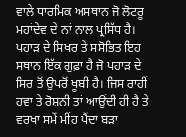ਵਾਲੇ ਧਾਰਮਿਕ ਅਸਥਾਨ ਜੋ ਲੋਟਰੂ ਮਹਾਂਦੇਵ ਦੇ ਨਾਂ ਨਾਲ ਪ੍ਰਸਿੱਧ ਹੈ। ਪਹਾੜ ਦੇ ਸਿਖਰ ਤੇ ਸਸੋਭਿਤ ਇਹ ਸਥਾਨ ਇੱਕ ਗੁਫ਼ਾ ਹੈ ਜੋ ਪਹਾੜ ਦੇ ਸਿਰ ਤੋਂ ਉਪਰੋਂ ਖੂਬੀ ਹੈ। ਜਿਸ ਰਾਹੀਂ ਹਵਾ ਤੇ ਰੋਸ਼ਨੀ ਤਾਂ ਆਉਂਦੀ ਹੀ ਹੈ ਤੇ ਵਰਖਾ ਸਮੇਂ ਮੀਂਹ ਪੈਂਦਾ ਬੜਾ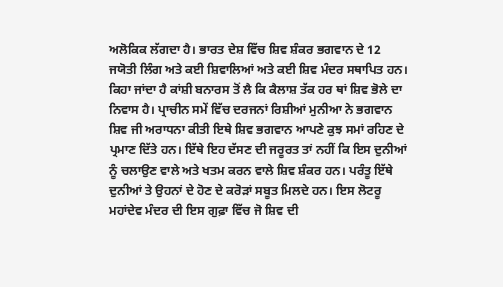ਅਲੋਕਿਕ ਲੱਗਦਾ ਹੈ। ਭਾਰਤ ਦੇਸ਼ ਵਿੱਚ ਸ਼ਿਵ ਸ਼ੰਕਰ ਭਗਵਾਨ ਦੇ 12 ਜਯੋਤੀ ਲਿੰਗ ਅਤੇ ਕਈ ਸ਼ਿਵਾਲਿਆਂ ਅਤੇ ਕਈ ਸ਼ਿਵ ਮੰਦਰ ਸਥਾਪਿਤ ਹਨ। ਕਿਹਾ ਜਾਂਦਾ ਹੈ ਕਾਂਸ਼ੀ ਬਨਾਰਸ ਤੋਂ ਲੈ ਕਿ ਕੈਲਾਸ਼ ਤੱਕ ਹਰ ਥਾਂ ਸ਼ਿਵ ਭੋਲੇ ਦਾ ਨਿਵਾਸ ਹੈ। ਪ੍ਰਾਚੀਨ ਸਮੇਂ ਵਿੱਚ ਦਰਜਨਾਂ ਰਿਸ਼ੀਆਂ ਮੁਨੀਆ ਨੇ ਭਗਵਾਨ ਸ਼ਿਵ ਜੀ ਅਰਾਧਨਾ ਕੀਤੀ ਇਥੇ ਸ਼ਿਵ ਭਗਵਾਨ ਆਪਣੇ ਕੁਝ ਸਮਾਂ ਰਹਿਣ ਦੇ ਪ੍ਰਮਾਣ ਦਿੱਤੇ ਹਨ। ਇੱਥੇ ਇਹ ਦੱਸਣ ਦੀ ਜਰੂਰਤ ਤਾਂ ਨਹੀਂ ਕਿ ਇਸ ਦੁਨੀਆਂ ਨੂੰ ਚਲਾਉਣ ਵਾਲੇ ਅਤੇ ਖਤਮ ਕਰਨ ਵਾਲੇ ਸ਼ਿਵ ਸ਼ੰਕਰ ਹਨ। ਪਰੰਤੂ ਇੱਥੇ ਦੁਨੀਆਂ ਤੇ ਉਹਨਾਂ ਦੇ ਹੋਣ ਦੇ ਕਰੋੜਾਂ ਸਬੂਤ ਮਿਲਦੇ ਹਨ। ਇਸ ਲੋਟਰੂ ਮਹਾਂਦੇਵ ਮੰਦਰ ਦੀ ਇਸ ਗੁਫ਼ਾ ਵਿੱਚ ਜੋ ਸ਼ਿਵ ਦੀ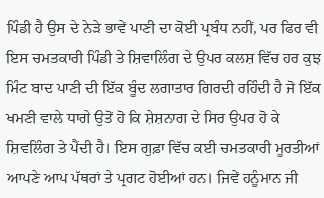ਪਿੰਡੀ ਹੈ ਉਸ ਦੇ ਨੇੜੇ ਭਾਵੇਂ ਪਾਣੀ ਦਾ ਕੋਈ ਪ੍ਰਬੰਧ ਨਹੀਂ, ਪਰ ਫਿਰ ਵੀ ਇਸ ਚਮਤਕਾਰੀ ਪਿੰਡੀ ਤੇ ਸ਼ਿਵਾਲਿੰਗ ਦੇ ਉਪਰ ਕਲਸ਼ ਵਿੱਚ ਹਰ ਕੁਝ ਮਿੰਟ ਬਾਦ ਪਾਣੀ ਦੀ ਇੱਕ ਬੂੰਦ ਲਗਾਤਾਰ ਗਿਰਦੀ ਰਹਿੰਦੀ ਹੈ ਜੋ ਇੱਕ ਖਮਣੀ ਵਾਲੇ ਧਾਗੇ ਉਤੋਂ ਹੋ ਕਿ ਸ਼ੇਸ਼ਨਾਗ ਦੇ ਸਿਰ ਉਪਰ ਹੋ ਕੇ ਸ਼ਿਵਲਿੰਗ ਤੇ ਪੈਂਦੀ ਹੈ। ਇਸ ਗੁਫ਼ਾ ਵਿੱਚ ਕਈ ਚਮਤਕਾਰੀ ਮੂਰਤੀਆਂ ਆਪਣੇ ਆਪ ਪੱਥਰਾਂ ਤੇ ਪ੍ਰਗਟ ਹੋਈਆਂ ਹਨ। ਜਿਵੇਂ ਹਨੂੰਮਾਨ ਜੀ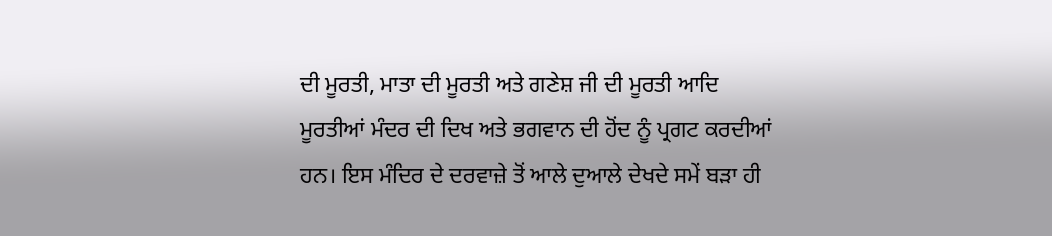ਦੀ ਮੂਰਤੀ, ਮਾਤਾ ਦੀ ਮੂਰਤੀ ਅਤੇ ਗਣੇਸ਼ ਜੀ ਦੀ ਮੂਰਤੀ ਆਦਿ ਮੂਰਤੀਆਂ ਮੰਦਰ ਦੀ ਦਿਖ ਅਤੇ ਭਗਵਾਨ ਦੀ ਹੋਂਦ ਨੂੰ ਪ੍ਰਗਟ ਕਰਦੀਆਂ ਹਨ। ਇਸ ਮੰਦਿਰ ਦੇ ਦਰਵਾਜ਼ੇ ਤੋਂ ਆਲੇ ਦੁਆਲੇ ਦੇਖਦੇ ਸਮੇਂ ਬੜਾ ਹੀ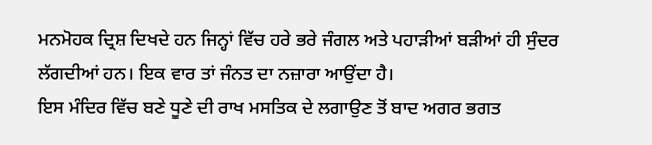ਮਨਮੋਹਕ ਦ੍ਰਿਸ਼ ਦਿਖਦੇ ਹਨ ਜਿਨ੍ਹਾਂ ਵਿੱਚ ਹਰੇ ਭਰੇ ਜੰਗਲ ਅਤੇ ਪਹਾੜੀਆਂ ਬੜੀਆਂ ਹੀ ਸੁੰਦਰ ਲੱਗਦੀਆਂ ਹਨ। ਇਕ ਵਾਰ ਤਾਂ ਜੰਨਤ ਦਾ ਨਜ਼ਾਰਾ ਆਉਂਦਾ ਹੈ।
ਇਸ ਮੰਦਿਰ ਵਿੱਚ ਬਣੇ ਧੂਣੇ ਦੀ ਰਾਖ ਮਸਤਿਕ ਦੇ ਲਗਾਉਣ ਤੋਂ ਬਾਦ ਅਗਰ ਭਗਤ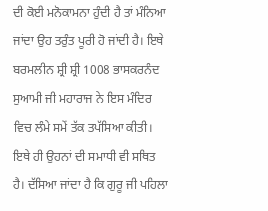ਦੀ ਕੋਈ ਮਨੋਕਾਮਨਾ ਹੁੰਦੀ ਹੈ ਤਾਂ ਮੰਨਿਆ ਜਾਂਦਾ ਉਹ ਤਰੁੰਤ ਪੂਰੀ ਹੋ ਜਾਂਦੀ ਹੈ। ਇਥੇ ਬਰਮਲੀਨ ਸ਼੍ਰੀ ਸ਼੍ਰੀ 1008 ਭਾਸਕਰਨੰਦ ਸੁਆਮੀ ਜੀ ਮਹਾਰਾਜ ਨੇ ਇਸ ਮੰਦਿਰ ਵਿਚ ਲੰਮੇ ਸਮੇਂ ਤੱਕ ਤਪੱਸਿਆ ਕੀਤੀ। ਇਥੇ ਹੀ ਉਹਨਾਂ ਦੀ ਸਮਾਧੀ ਵੀ ਸਥਿਤ ਹੈ। ਦੱਸਿਆ ਜਾਂਦਾ ਹੈ ਕਿ ਗੁਰੂ ਜੀ ਪਹਿਲਾ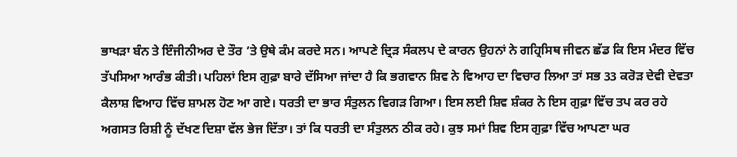ਭਾਖੜਾ ਬੰਨ ਤੇ ਇੰਜੀਨੀਅਰ ਦੇ ਤੌਰ ’ਤੇ ਉਥੇ ਕੰਮ ਕਰਦੇ ਸਨ। ਆਪਣੇ ਦ੍ਰਿੜ ਸੰਕਲਪ ਦੇ ਕਾਰਨ ਉਹਨਾਂ ਨੇ ਗਹ੍ਰਿਸਿਥ ਜੀਵਨ ਛੱਡ ਕਿ ਇਸ ਮੰਦਰ ਵਿੱਚ ਤੱਪਸਿਆ ਆਰੰਭ ਕੀਤੀ। ਪਹਿਲਾਂ ਇਸ ਗੁਫ਼ਾ ਬਾਰੇ ਦੱਸਿਆ ਜਾਂਦਾ ਹੈ ਕਿ ਭਗਵਾਨ ਸ਼ਿਵ ਨੇ ਵਿਆਹ ਦਾ ਵਿਚਾਰ ਲਿਆ ਤਾਂ ਸਭ 33 ਕਰੋੜ ਦੇਵੀ ਦੇਵਤਾ ਕੈਲਾਸ਼ ਵਿਆਹ ਵਿੱਚ ਸ਼ਾਮਲ ਹੋਣ ਆ ਗਏ। ਧਰਤੀ ਦਾ ਭਾਰ ਸੰਤੁਲਨ ਵਿਗੜ ਗਿਆ। ਇਸ ਲਈ ਸ਼ਿਵ ਸ਼ੰਕਰ ਨੇ ਇਸ ਗੁਫ਼ਾ ਵਿੱਚ ਤਪ ਕਰ ਰਹੇ ਅਗਸਤ ਰਿਸ਼ੀ ਨੂੰ ਦੱਖਣ ਦਿਸ਼ਾ ਵੱਲ ਭੇਜ ਦਿੱਤਾ। ਤਾਂ ਕਿ ਧਰਤੀ ਦਾ ਸੰਤੁਲਨ ਠੀਕ ਰਹੇ। ਕੁਝ ਸਮਾਂ ਸ਼ਿਵ ਇਸ ਗੁਫ਼ਾ ਵਿੱਚ ਆਪਣਾ ਘਰ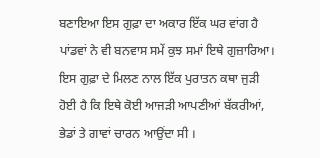ਬਣਾਇਆ ਇਸ ਗੁਫ਼ਾ ਦਾ ਅਕਾਰ ਇੱਕ ਘਰ ਵਾਂਗ ਹੈ ਪਾਂਡਵਾਂ ਨੇ ਵੀ ਬਨਵਾਸ ਸਮੇਂ ਕੁਝ ਸਮਾਂ ਇਥੇ ਗੁਜ਼ਾਰਿਆ। ਇਸ ਗੁਫ਼ਾ ਦੇ ਮਿਲਣ ਨਾਲ ਇੱਕ ਪੁਰਾਤਨ ਕਥਾ ਜੁੜੀ ਹੋਈ ਹੈ ਕਿ ਇਥੇ ਕੋਈ ਆਜੜੀ ਆਪਣੀਆਂ ਬੱਕਰੀਆਂ, ਭੇਡਾਂ ਤੇ ਗਾਵਾਂ ਚਾਰਨ ਆਉਂਦਾ ਸੀ ।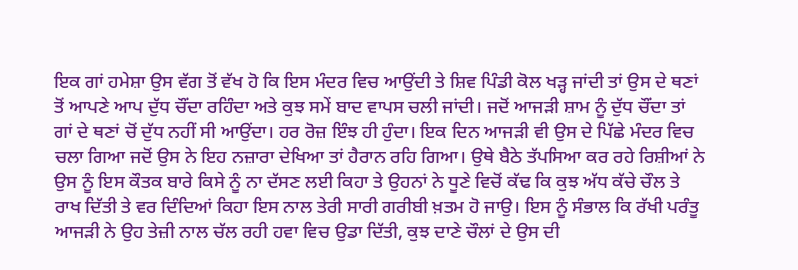ਇਕ ਗਾਂ ਹਮੇਸ਼ਾ ਉਸ ਵੱਗ ਤੋਂ ਵੱਖ ਹੋ ਕਿ ਇਸ ਮੰਦਰ ਵਿਚ ਆਉਂਦੀ ਤੇ ਸ਼ਿਵ ਪਿੰਡੀ ਕੋਲ ਖੜ੍ਹ ਜਾਂਦੀ ਤਾਂ ਉਸ ਦੇ ਥਣਾਂ ਤੋਂ ਆਪਣੇ ਆਪ ਦੁੱਧ ਚੌਂਦਾ ਰਹਿੰਦਾ ਅਤੇ ਕੁਝ ਸਮੇਂ ਬਾਦ ਵਾਪਸ ਚਲੀ ਜਾਂਦੀ। ਜਦੋਂ ਆਜੜੀ ਸ਼ਾਮ ਨੂੰ ਦੁੱਧ ਚੌਂਦਾ ਤਾਂ ਗਾਂ ਦੇ ਥਣਾਂ ਚੋਂ ਦੁੱਧ ਨਹੀਂ ਸੀ ਆਉਂਦਾ। ਹਰ ਰੋਜ਼ ਇੰਝ ਹੀ ਹੁੰਦਾ। ਇਕ ਦਿਨ ਆਜੜੀ ਵੀ ਉਸ ਦੇ ਪਿੱਛੇ ਮੰਦਰ ਵਿਚ ਚਲਾ ਗਿਆ ਜਦੋਂ ਉਸ ਨੇ ਇਹ ਨਜ਼ਾਰਾ ਦੇਖਿਆ ਤਾਂ ਹੈਰਾਨ ਰਹਿ ਗਿਆ। ਉਥੇ ਬੈਠੇ ਤੱਪਸਿਆ ਕਰ ਰਹੇ ਰਿਸ਼ੀਆਂ ਨੇ ਉਸ ਨੂੰ ਇਸ ਕੌਤਕ ਬਾਰੇ ਕਿਸੇ ਨੂੰ ਨਾ ਦੱਸਣ ਲਈ ਕਿਹਾ ਤੇ ਉਹਨਾਂ ਨੇ ਧੂਣੇ ਵਿਚੋਂ ਕੱਢ ਕਿ ਕੁਝ ਅੱਧ ਕੱਚੇ ਚੌਲ ਤੇ ਰਾਖ ਦਿੱਤੀ ਤੇ ਵਰ ਦਿੰਦਿਆਂ ਕਿਹਾ ਇਸ ਨਾਲ ਤੇਰੀ ਸਾਰੀ ਗਰੀਬੀ ਖ਼ਤਮ ਹੋ ਜਾਉ। ਇਸ ਨੂੰ ਸੰਭਾਲ ਕਿ ਰੱਖੀ ਪਰੰਤੂ ਆਜੜੀ ਨੇ ਉਹ ਤੇਜ਼ੀ ਨਾਲ ਚੱਲ ਰਹੀ ਹਵਾ ਵਿਚ ਉਡਾ ਦਿੱਤੀ, ਕੁਝ ਦਾਣੇ ਚੌਲਾਂ ਦੇ ਉਸ ਦੀ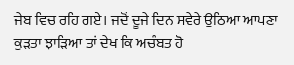ਜੇਬ ਵਿਚ ਰਹਿ ਗਏ। ਜਦੋਂ ਦੂਜੇ ਦਿਨ ਸਵੇਰੇ ਉਠਿਆ ਆਪਣਾ ਕੁੜਤਾ ਝਾੜਿਆ ਤਾਂ ਦੇਖ ਕਿ ਅਚੰਬਤ ਹੋ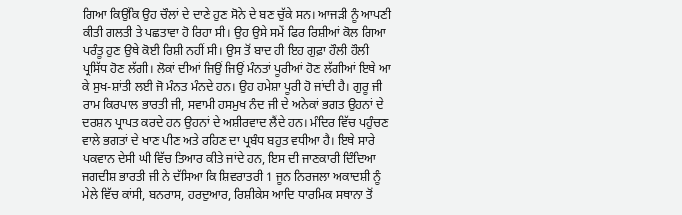ਗਿਆ ਕਿਉਂਕਿ ਉਹ ਚੌਲਾਂ ਦੇ ਦਾਣੇ ਹੁਣ ਸੋਨੇ ਦੇ ਬਣ ਚੁੱਕੇ ਸਨ। ਆਜੜੀ ਨੂੰ ਆਪਣੀ ਕੀਤੀ ਗਲਤੀ ਤੇ ਪਛਤਾਵਾ ਹੋ ਰਿਹਾ ਸੀ। ਉਹ ਉਸੇ ਸਮੇਂ ਫਿਰ ਰਿਸ਼ੀਆਂ ਕੋਲ ਗਿਆ ਪਰੰਤੂ ਹੁਣ ਉਥੇ ਕੋਈ ਰਿਸ਼ੀ ਨਹੀਂ ਸੀ। ਉਸ ਤੋਂ ਬਾਦ ਹੀ ਇਹ ਗੁਫ਼ਾ ਹੌਲੀ ਹੌਲੀ ਪ੍ਰਸਿੱਧ ਹੋਣ ਲੱਗੀ। ਲੋਕਾਂ ਦੀਆਂ ਜਿਉਂ ਜਿਉਂ ਮੰਨਤਾਂ ਪੂਰੀਆਂ ਹੋਣ ਲੱਗੀਆਂ ਇਥੇ ਆ ਕੇ ਸੁਖ-ਸ਼ਾਂਤੀ ਲਈ ਜੋ ਮੰਨਤ ਮੰਨਦੇ ਹਨ। ਉਹ ਹਮੇਸ਼ਾ ਪੂਰੀ ਹੋ ਜਾਂਦੀ ਹੈ। ਗੁਰੂ ਜੀ ਰਾਮ ਕਿਰਪਾਲ ਭਾਰਤੀ ਜੀ, ਸਵਾਮੀ ਹਸਮੁਖ ਨੰਦ ਜੀ ਦੇ ਅਨੇਕਾਂ ਭਗਤ ਉਹਨਾਂ ਦੇ ਦਰਸ਼ਨ ਪ੍ਰਾਪਤ ਕਰਦੇ ਹਨ ਉਹਨਾਂ ਦੇ ਅਸ਼ੀਰਵਾਦ ਲੈਂਦੇ ਹਨ। ਮੰਦਿਰ ਵਿੱਚ ਪਹੁੰਚਣ ਵਾਲੇ ਭਗਤਾਂ ਦੇ ਖਾਣ ਪੀਣ ਅਤੇ ਰਹਿਣ ਦਾ ਪ੍ਰਬੰਧ ਬਹੁਤ ਵਧੀਆ ਹੈ। ਇਥੇ ਸਾਰੇ ਪਕਵਾਨ ਦੇਸੀ ਘੀ ਵਿੱਚ ਤਿਆਰ ਕੀਤੇ ਜਾਂਦੇ ਹਨ, ਇਸ ਦੀ ਜਾਣਕਾਰੀ ਦਿੰਦਿਆ ਜਗਦੀਸ਼ ਭਾਰਤੀ ਜੀ ਨੇ ਦੱਸਿਆ ਕਿ ਸ਼ਿਵਰਾਤਰੀ 1 ਜੂਨ ਨਿਰਜਲਾ ਅਕਾਦਸ਼ੀ ਨੂੰ ਮੇਲੇ ਵਿੱਚ ਕਾਂਸੀ, ਬਨਰਾਸ, ਹਰਦੁਆਰ, ਰਿਸ਼ੀਕੇਸ ਆਦਿ ਧਾਰਮਿਕ ਸਥਾਨਾ ਤੋਂ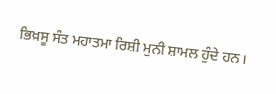ਭਿਖ਼ਸੂ ਸੰਤ ਮਹਾਤਮਾ ਰਿਸ਼ੀ ਮੁਨੀ ਸ਼ਾਮਲ ਹੁੰਦੇ ਹਨ।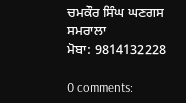ਚਮਕੌਰ ਸਿੰਘ ਘਣਗਸ
ਸਮਰਾਲਾ
ਮੋਬਾ: 9814132228

0 comments: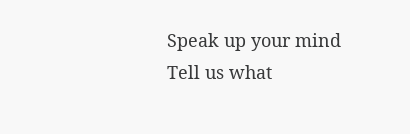Speak up your mind
Tell us what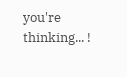you're thinking... !